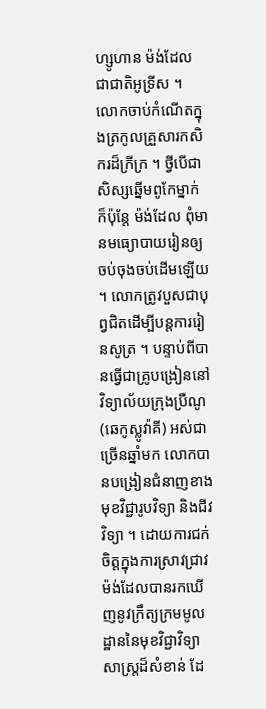ហ្សូហាន ម៉ង់ដែល ជាជាតិអូទ្រីស ។ លោកចាប់កំណើតក្នុងត្រកូលគ្រួសារកសិករដ៏ក្រីក្រ ។ ថ្វីបើជាសិស្សឆ្នើមពូកែម្នាក់ ក៏ប៉ុន្តែ ម៉ង់ដែល ពុំមានមធ្យោបាយរៀនឲ្យចប់ចុងចប់ដើមឡើយ ។ លោកត្រូវបួសជាបុព្វជិតដើម្បីបន្តការរៀនសូត្រ ។ បន្ទាប់ពីបានធ្វើជាគ្រូបង្រៀននៅវិទ្យាល័យក្រុងប្រឺណូ (ឆេកូស្លូវ៉ាគី) អស់ជាច្រើនឆ្នាំមក លោកបានបង្រៀនជំនាញខាងមុខវិជ្ជារូបវិទ្យា និងជីវវិទ្យា ។ ដោយការជក់ចិត្តក្នុងការស្រាវជ្រាវ ម៉ង់ដែលបានរកឃើញនូវក្រឹត្យក្រមមូលដ្ឋាននៃមុខវិជ្ជាវិទ្យាសាស្ត្រដ៏សំខាន់ ដែ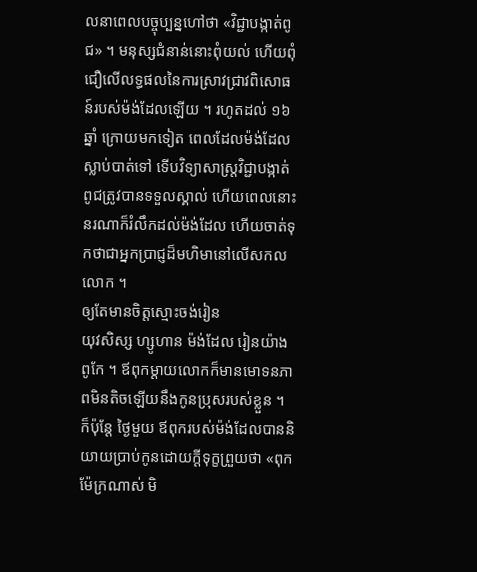លនាពេលបច្ចុប្បន្នហៅថា «វិជ្ជាបង្កាត់ពូជ» ។ មនុស្សជំនាន់នោះពុំយល់ ហើយពុំជឿលើលទ្ធផលនៃការស្រាវជ្រាវពិសោធន៍របស់ម៉ង់ដែលឡើយ ។ រហូតដល់ ១៦ឆ្នាំ ក្រោយមកទៀត ពេលដែលម៉ង់ដែលស្លាប់បាត់ទៅ ទើបវិទ្យាសាស្ត្រវិជ្ជាបង្កាត់ពូជត្រូវបានទទួលស្គាល់ ហើយពេលនោះ នរណាក៏រំលឹកដល់ម៉ង់ដែល ហើយចាត់ទុកថាជាអ្នកប្រាជ្ញដ៏មហិមានៅលើសកលលោក ។
ឲ្យតែមានចិត្តស្មោះចង់រៀន
យុវសិស្ស ហ្សូហាន ម៉ង់ដែល រៀនយ៉ាងពូកែ ។ ឪពុកម្ដាយលោកក៏មានមោទនភាពមិនតិចឡើយនឹងកូនប្រុសរបស់ខ្លួន ។ ក៏ប៉ុន្តែ ថ្ងៃមួយ ឪពុករបស់ម៉ង់ដែលបាននិយាយប្រាប់កូនដោយក្ដីទុក្ខព្រួយថា «ពុកម៉ែក្រណាស់ មិ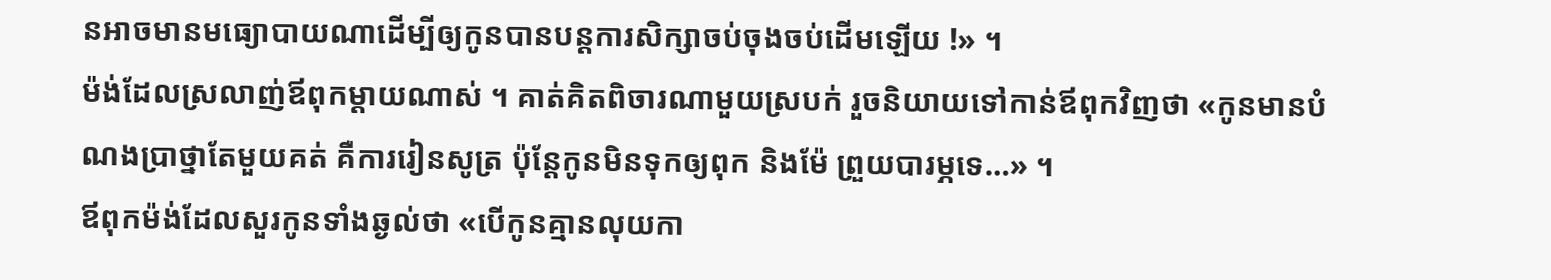នអាចមានមធ្យោបាយណាដើម្បីឲ្យកូនបានបន្តការសិក្សាចប់ចុងចប់ដើមឡើយ !» ។
ម៉ង់ដែលស្រលាញ់ឪពុកម្ដាយណាស់ ។ គាត់គិតពិចារណាមួយស្របក់ រួចនិយាយទៅកាន់ឪពុកវិញថា «កូនមានបំណងប្រាថ្នាតែមួយគត់ គឺការរៀនសូត្រ ប៉ុន្តែកូនមិនទុកឲ្យពុក និងម៉ែ ព្រួយបារម្ភទេ…» ។
ឪពុកម៉ង់ដែលសួរកូនទាំងឆ្ងល់ថា «បើកូនគ្មានលុយកា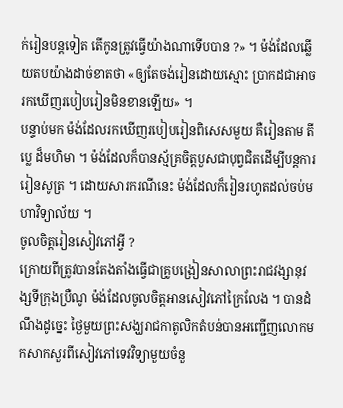ក់រៀនបន្តទៀត តើកូនត្រូវធ្វើយ៉ាងណាទើបបាន ?» ។ ម៉ង់ដែលឆ្លើយតបយ៉ាងដាច់ខាតថា «ឲ្យតែចង់រៀនដោយស្មោះ ប្រាកដជាអាចរកឃើញរបៀបរៀនមិនខានឡើយ» ។
បន្ទាប់មក ម៉ង់ដែលរកឃើញរបៀបរៀនពិសេសមួយ គឺរៀនតាម តីប្លេ ដ៏មហិមា ។ ម៉ង់ដែលក៏បានស្ម័គ្រចិត្តបួសជាបុព្វជិតដើម្បីបន្តការរៀនសូត្រ ។ ដោយសារករណីនេះ ម៉ង់ដែលក៏រៀនរហូតដល់ចប់មហាវិទ្យាល័យ ។
ចូលចិត្តរៀនសៀវភៅអ្វី ?
ក្រោយពីត្រូវបានតែងតាំងធ្វើជាគ្រូបង្រៀនសាលាព្រះរាជវង្សានុវង្សទីក្រុងប្រឺណូ ម៉ង់ដែលចូលចិត្តអានសៀវភៅក្រៃលែង ។ បានដំណឹងដូច្នេះ ថ្ងៃមួយព្រះសង្ឃរាជកាតូលិកតំបន់បានអញ្ជើញលោកមកសាកសួរពីសៀវភៅទេវវិទ្យាមួយចំនួ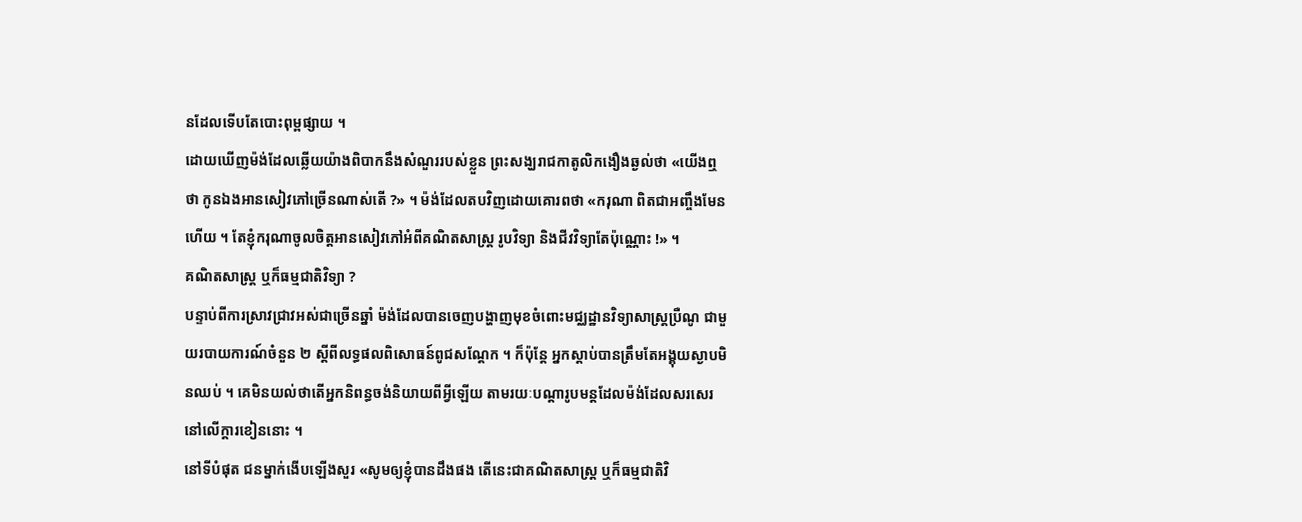នដែលទើបតែបោះពុម្ពផ្សាយ ។
ដោយឃើញម៉ង់ដែលឆ្លើយយ៉ាងពិបាកនឹងសំណួររបស់ខ្លួន ព្រះសង្ឃរាជកាតូលិកងឿងឆ្ងល់ថា «យើងឮថា កូនឯងអានសៀវភៅច្រើនណាស់តើ ?» ។ ម៉ង់ដែលតបវិញដោយគោរពថា «ករុណា ពិតជាអញ្ចឹងមែនហើយ ។ តែខ្ញុំករុណាចូលចិត្តអានសៀវភៅអំពីគណិតសាស្ត្រ រូបវិទ្យា និងជីវវិទ្យាតែប៉ុណ្ណោះ !» ។
គណិតសាស្ត្រ ឬក៏ធម្មជាតិវិទ្យា ?
បន្ទាប់ពីការស្រាវជ្រាវអស់ជាច្រើនឆ្នាំ ម៉ង់ដែលបានចេញបង្ហាញមុខចំពោះមជ្ឈដ្ឋានវិទ្យាសាស្ត្រប្រឺណូ ជាមួយរបាយការណ៍ចំនួន ២ ស្ដីពីលទ្ធផលពិសោធន៍ពូជសណ្ដែក ។ ក៏ប៉ុន្តែ អ្នកស្ដាប់បានត្រឹមតែអង្គុយស្ងាបមិនឈប់ ។ គេមិនយល់ថាតើអ្នកនិពន្ធចង់និយាយពីអ្វីឡើយ តាមរយៈបណ្ដារូបមន្តដែលម៉ង់ដែលសរសេរនៅលើក្ដារខៀននោះ ។
នៅទីបំផុត ជនម្នាក់ងើបឡើងសួរ «សូមឲ្យខ្ញុំបានដឹងផង តើនេះជាគណិតសាស្ត្រ ឬក៏ធម្មជាតិវិ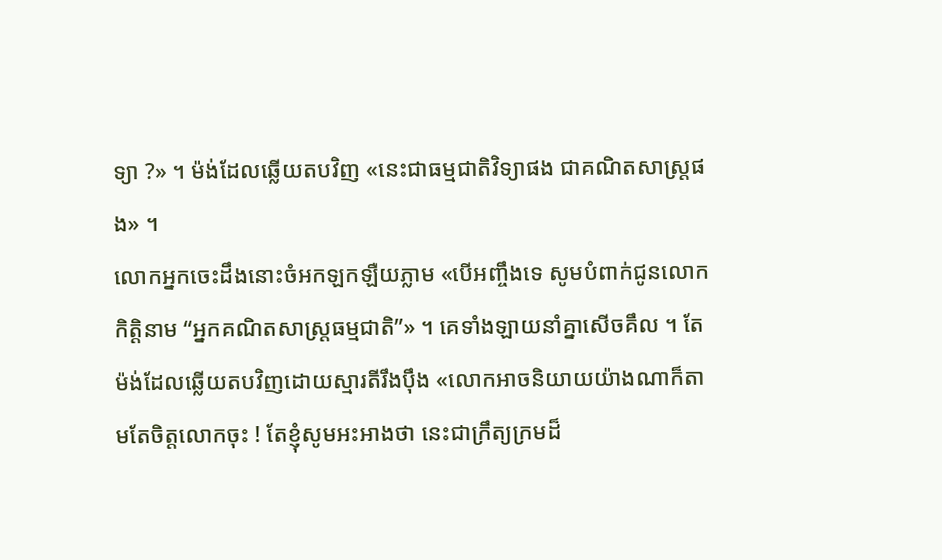ទ្យា ?» ។ ម៉ង់ដែលឆ្លើយតបវិញ «នេះជាធម្មជាតិវិទ្យាផង ជាគណិតសាស្ត្រផង» ។
លោកអ្នកចេះដឹងនោះចំអកឡកឡឺយភ្លាម «បើអញ្ចឹងទេ សូមបំពាក់ជូនលោកកិត្តិនាម “អ្នកគណិតសាស្ត្រធម្មជាតិ”» ។ គេទាំងឡាយនាំគ្នាសើចគឹល ។ តែម៉ង់ដែលឆ្លើយតបវិញដោយស្មារតីរឹងប៉ឹង «លោកអាចនិយាយយ៉ាងណាក៏តាមតែចិត្តលោកចុះ ! តែខ្ញុំសូមអះអាងថា នេះជាក្រឹត្យក្រមដ៏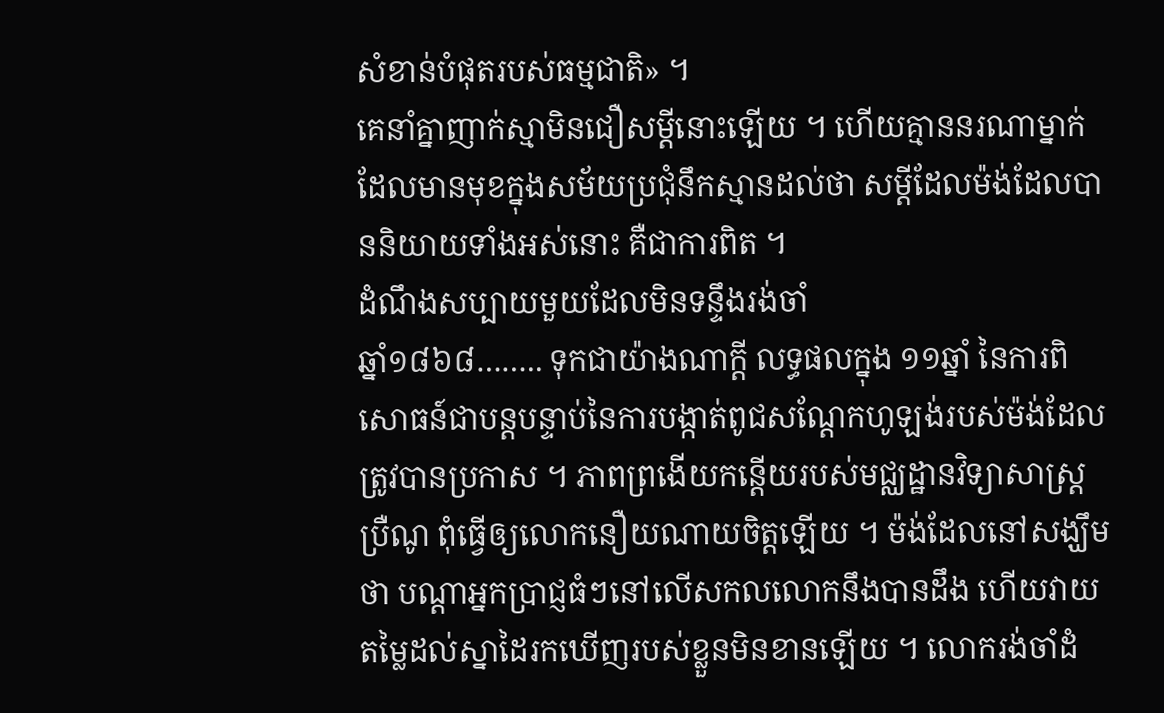សំខាន់បំផុតរបស់ធម្មជាតិ» ។
គេនាំគ្នាញាក់ស្មាមិនជឿសម្ដីនោះឡើយ ។ ហើយគ្មាននរណាម្នាក់ដែលមានមុខក្នុងសម័យប្រជុំនឹកស្មានដល់ថា សម្ដីដែលម៉ង់ដែលបាននិយាយទាំងអស់នោះ គឺជាការពិត ។
ដំណឹងសប្បាយមួយដែលមិនទន្ទឹងរង់ចាំ
ឆ្នាំ១៨៦៨…….. ទុកជាយ៉ាងណាក្ដី លទ្ធផលក្នុង ១១ឆ្នាំ នៃការពិសោធន៍ជាបន្តបន្ទាប់នៃការបង្កាត់ពូជសណ្ដែកហូឡង់របស់ម៉ង់ដែលត្រូវបានប្រកាស ។ ភាពព្រងើយកន្តើយរបស់មជ្ឈដ្ឋានវិទ្យាសាស្ត្រប្រឺណូ ពុំធ្វើឲ្យលោកនឿយណាយចិត្តឡើយ ។ ម៉ង់ដែលនៅសង្ឃឹមថា បណ្ដាអ្នកប្រាជ្ញធំៗនៅលើសកលលោកនឹងបានដឹង ហើយវាយតម្លៃដល់ស្នាដៃរកឃើញរបស់ខ្លួនមិនខានឡើយ ។ លោករង់ចាំដំ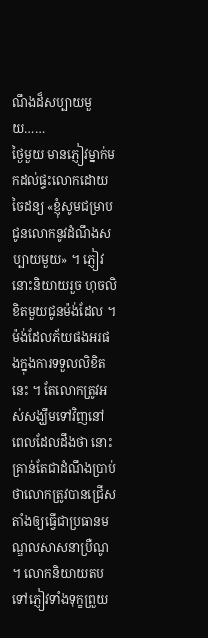ណឹងដ៏សប្បាយមួយ……
ថ្ងៃមួយ មានភ្ញៀវម្នាក់មកដល់ផ្ទះលោកដោយចៃដន្យ «ខ្ញុំសូមជម្រាបជូនលោកនូវដំណឹងសប្បាយមួយ» ។ ភ្ញៀវនោះនិយាយរួច ហុចលិខិតមួយជូនម៉ង់ដែល ។
ម៉ង់ដែលភ័យផងអរផងក្នុងការទទួលលិខិតនេះ ។ តែលោកត្រូវអស់សង្ឃឹមទៅវិញនៅពេលដែលដឹងថា នោះគ្រាន់តែជាដំណឹងប្រាប់ថាលោកត្រូវបានជ្រើសតាំងឲ្យធ្វើជាប្រធានមណ្ឌលសាសនាប្រឺណូ ។ លោកនិយាយតបទៅភ្ញៀវទាំងទុក្ខព្រួយ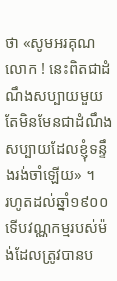ថា «សូមអរគុណលោក ! នេះពិតជាដំណឹងសប្បាយមួយ តែមិនមែនជាដំណឹងសប្បាយដែលខ្ញុំទន្ទឹងរង់ចាំឡើយ» ។
រហូតដល់ឆ្នាំ១៩០០ ទើបវណ្ណកម្មរបស់ម៉ង់ដែលត្រូវបានប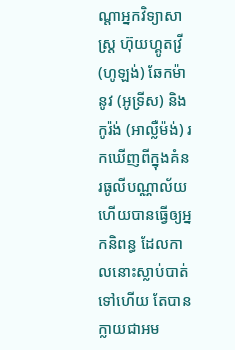ណ្ដាអ្នកវិទ្យាសាស្ត្រ ហ៊ុយហ្គូតវ្រី (ហូឡង់) ឆែកម៉ានូវ (អូទ្រីស) និង កូរ៉ង់ (អាល្លឺម៉ង់) រកឃើញពីក្នុងគំនរធូលីបណ្ណាល័យ ហើយបានធ្វើឲ្យអ្នកនិពន្ធ ដែលកាលនោះស្លាប់បាត់ទៅហើយ តែបានក្លាយជាអម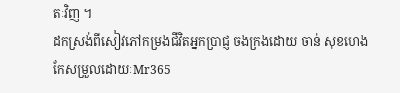តៈវិញ ។
ដកស្រង់ពីសៀវភៅកម្រងជីវិតអ្នកប្រាជ្ញ ចងក្រងដោយ ចាន់ សុខហេង
កែសម្រួលដោយៈMr365